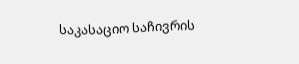საკასაციო საჩივრის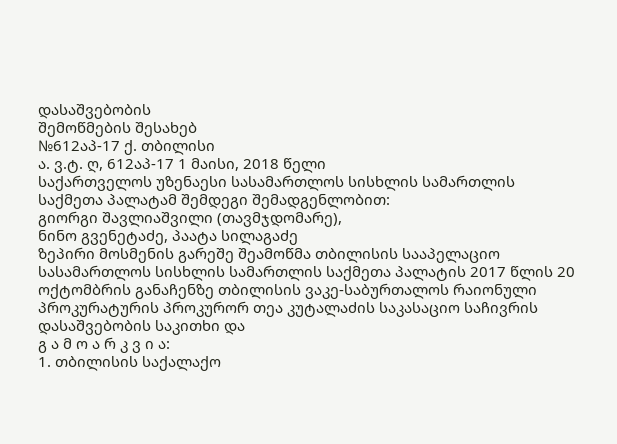დასაშვებობის
შემოწმების შესახებ
№612აპ-17 ქ. თბილისი
ა. ვ.ტ. ღ, 612აპ-17 1 მაისი, 2018 წელი
საქართველოს უზენაესი სასამართლოს სისხლის სამართლის საქმეთა პალატამ შემდეგი შემადგენლობით:
გიორგი შავლიაშვილი (თავმჯდომარე),
ნინო გვენეტაძე, პაატა სილაგაძე
ზეპირი მოსმენის გარეშე შეამოწმა თბილისის სააპელაციო სასამართლოს სისხლის სამართლის საქმეთა პალატის 2017 წლის 20 ოქტომბრის განაჩენზე თბილისის ვაკე-საბურთალოს რაიონული პროკურატურის პროკურორ თეა კუტალაძის საკასაციო საჩივრის დასაშვებობის საკითხი და
გ ა მ ო ა რ კ ვ ი ა:
1. თბილისის საქალაქო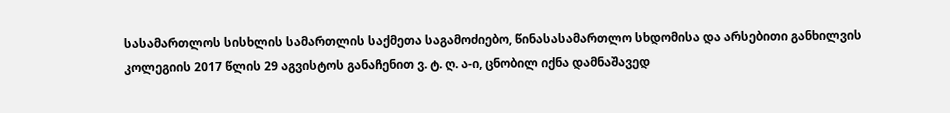სასამართლოს სისხლის სამართლის საქმეთა საგამოძიებო, წინასასამართლო სხდომისა და არსებითი განხილვის კოლეგიის 2017 წლის 29 აგვისტოს განაჩენით ვ. ტ. ღ. ა-ი, ცნობილ იქნა დამნაშავედ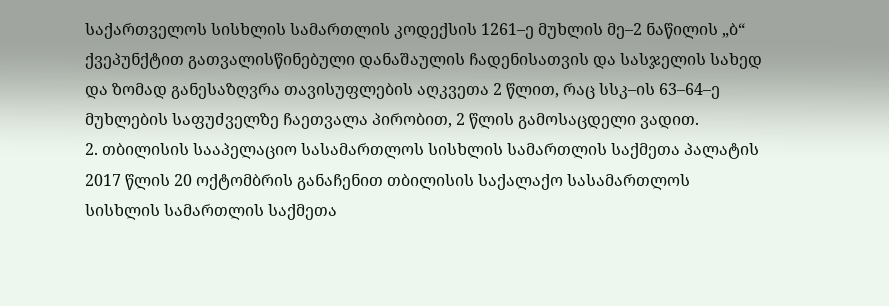საქართველოს სისხლის სამართლის კოდექსის 1261–ე მუხლის მე–2 ნაწილის „ბ“ ქვეპუნქტით გათვალისწინებული დანაშაულის ჩადენისათვის და სასჯელის სახედ და ზომად განესაზღვრა თავისუფლების აღკვეთა 2 წლით, რაც სსკ–ის 63–64–ე მუხლების საფუძველზე ჩაეთვალა პირობით, 2 წლის გამოსაცდელი ვადით.
2. თბილისის სააპელაციო სასამართლოს სისხლის სამართლის საქმეთა პალატის 2017 წლის 20 ოქტომბრის განაჩენით თბილისის საქალაქო სასამართლოს სისხლის სამართლის საქმეთა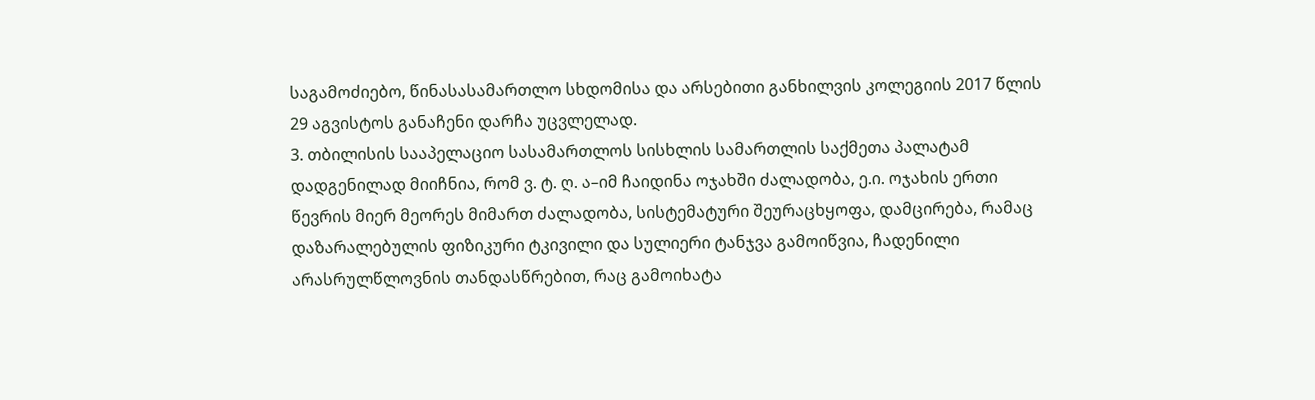საგამოძიებო, წინასასამართლო სხდომისა და არსებითი განხილვის კოლეგიის 2017 წლის 29 აგვისტოს განაჩენი დარჩა უცვლელად.
3. თბილისის სააპელაციო სასამართლოს სისხლის სამართლის საქმეთა პალატამ დადგენილად მიიჩნია, რომ ვ. ტ. ღ. ა–იმ ჩაიდინა ოჯახში ძალადობა, ე.ი. ოჯახის ერთი წევრის მიერ მეორეს მიმართ ძალადობა, სისტემატური შეურაცხყოფა, დამცირება, რამაც დაზარალებულის ფიზიკური ტკივილი და სულიერი ტანჯვა გამოიწვია, ჩადენილი არასრულწლოვნის თანდასწრებით, რაც გამოიხატა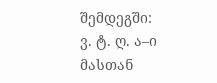შემდეგში:
ვ. ტ. ღ. ა–ი მასთან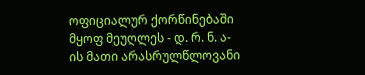ოფიციალურ ქორწინებაში მყოფ მეუღლეს - დ. რ. ნ. ა-ის მათი არასრულწლოვანი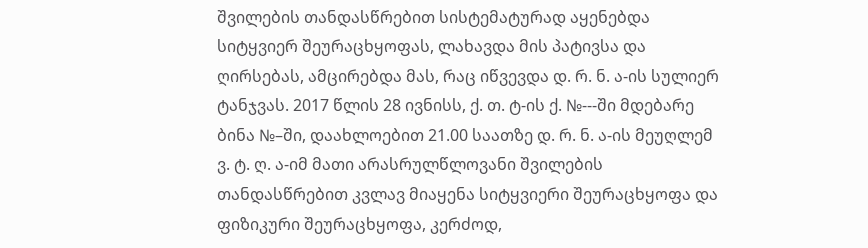შვილების თანდასწრებით სისტემატურად აყენებდა სიტყვიერ შეურაცხყოფას, ლახავდა მის პატივსა და ღირსებას, ამცირებდა მას, რაც იწვევდა დ. რ. ნ. ა-ის სულიერ ტანჯვას. 2017 წლის 28 ივნისს, ქ. თ. ტ-ის ქ. №---ში მდებარე ბინა №–ში, დაახლოებით 21.00 საათზე დ. რ. ნ. ა-ის მეუღლემ ვ. ტ. ღ. ა-იმ მათი არასრულწლოვანი შვილების თანდასწრებით კვლავ მიაყენა სიტყვიერი შეურაცხყოფა და ფიზიკური შეურაცხყოფა, კერძოდ,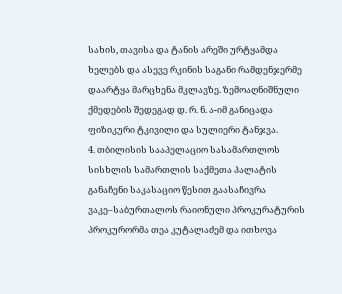სახის, თავისა და ტანის არეში ურტყამდა ხელებს და ასევე რკინის საგანი რამდენჯერმე დაარტყა მარცხენა მკლავზე. ზემოაღნიშნული ქმედების შედეგად დ. რ. ნ. ა-იმ განიცადა ფიზიკური ტკივილი და სულიერი ტანჯვა.
4. თბილისის სააპელაციო სასამართლოს სისხლის სამართლის საქმეთა პალატის განაჩენი საკასაციო წესით გაასაჩივრა ვაკე–საბურთალოს რაიონული პროკურატურის პროკურორმა თეა კუტალაძემ და ითხოვა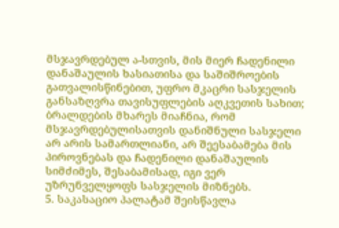მსჯავრდებულ ა-სთვის, მის მიერ ჩადენილი დანაშაულის ხასიათისა და საშიშროების გათვალისწინებით, უფრო მკაცრი სასჯელის განსაზღვრა თავისუფლების აღკვეთის სახით; ბრალდების მხარეს მიაჩნია, რომ მსჯავრდებულისათვის დანიშნული სასჯელი არ არის სამართლიანი, არ შეესაბამება მის პიროვნებას და ჩადენილი დანაშაულის სიმძიმეს, შესაბამისად, იგი ვერ უზრუნველყოფს სასჯელის მიზნებს.
5. საკასაციო პალატამ შეისწავლა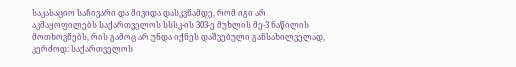საკასაციო საჩივარი და მივიდა დასკვნამდე, რომ იგი არ აკმაყოფილებს საქართველოს სსსკ-ის 303-ე მუხლის მე-3 ნაწილის მოთხოვნებს, რის გამოც არ უნდა იქნეს დაშვებული განსახილველად, კერძოდ: საქართველოს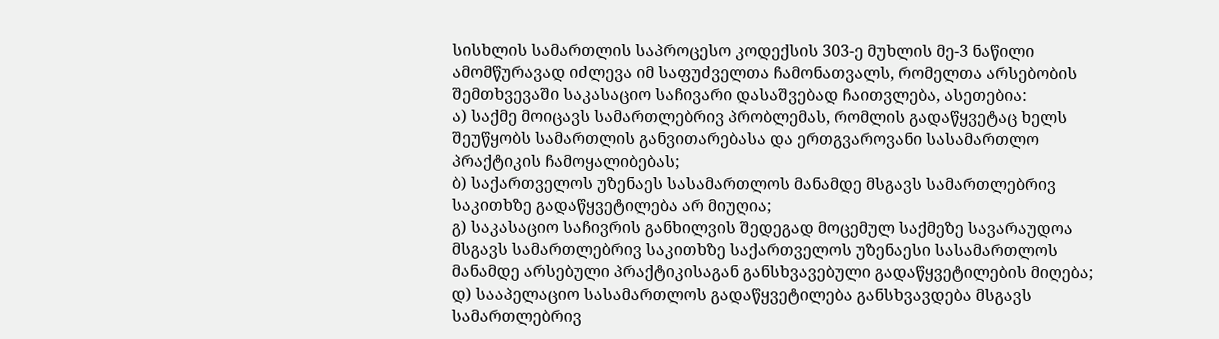სისხლის სამართლის საპროცესო კოდექსის 303-ე მუხლის მე-3 ნაწილი ამომწურავად იძლევა იმ საფუძველთა ჩამონათვალს, რომელთა არსებობის შემთხვევაში საკასაციო საჩივარი დასაშვებად ჩაითვლება, ასეთებია:
ა) საქმე მოიცავს სამართლებრივ პრობლემას, რომლის გადაწყვეტაც ხელს შეუწყობს სამართლის განვითარებასა და ერთგვაროვანი სასამართლო პრაქტიკის ჩამოყალიბებას;
ბ) საქართველოს უზენაეს სასამართლოს მანამდე მსგავს სამართლებრივ საკითხზე გადაწყვეტილება არ მიუღია;
გ) საკასაციო საჩივრის განხილვის შედეგად მოცემულ საქმეზე სავარაუდოა მსგავს სამართლებრივ საკითხზე საქართველოს უზენაესი სასამართლოს მანამდე არსებული პრაქტიკისაგან განსხვავებული გადაწყვეტილების მიღება;
დ) სააპელაციო სასამართლოს გადაწყვეტილება განსხვავდება მსგავს სამართლებრივ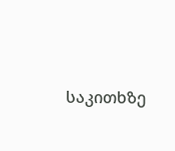საკითხზე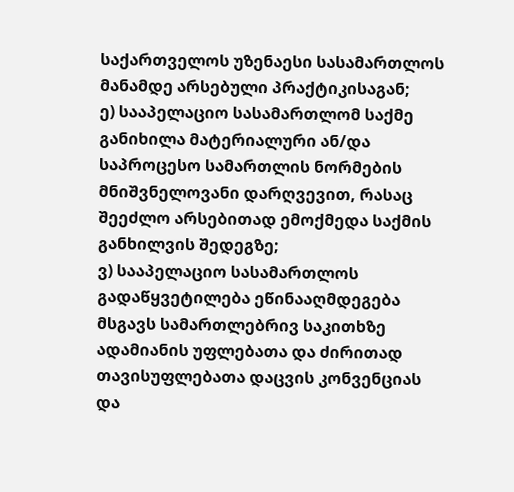საქართველოს უზენაესი სასამართლოს მანამდე არსებული პრაქტიკისაგან;
ე) სააპელაციო სასამართლომ საქმე განიხილა მატერიალური ან/და საპროცესო სამართლის ნორმების მნიშვნელოვანი დარღვევით, რასაც შეეძლო არსებითად ემოქმედა საქმის განხილვის შედეგზე;
ვ) სააპელაციო სასამართლოს გადაწყვეტილება ეწინააღმდეგება მსგავს სამართლებრივ საკითხზე ადამიანის უფლებათა და ძირითად თავისუფლებათა დაცვის კონვენციას და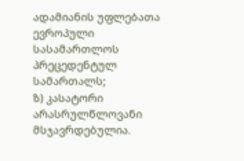ადამიანის უფლებათა ევროპული სასამართლოს პრეცედენტულ სამართალს;
ზ) კასატორი არასრულწლოვანი მსჯავრდებულია.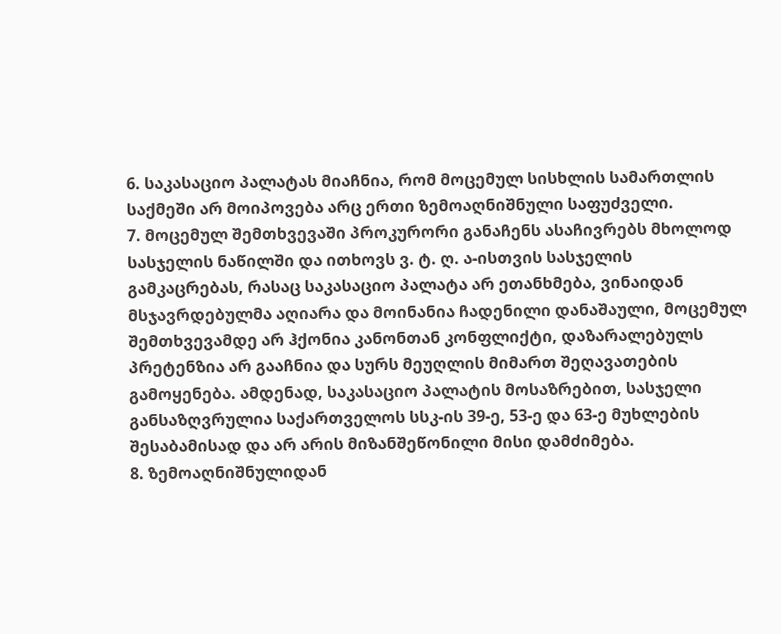6. საკასაციო პალატას მიაჩნია, რომ მოცემულ სისხლის სამართლის საქმეში არ მოიპოვება არც ერთი ზემოაღნიშნული საფუძველი.
7. მოცემულ შემთხვევაში პროკურორი განაჩენს ასაჩივრებს მხოლოდ სასჯელის ნაწილში და ითხოვს ვ. ტ. ღ. ა-ისთვის სასჯელის გამკაცრებას, რასაც საკასაციო პალატა არ ეთანხმება, ვინაიდან მსჯავრდებულმა აღიარა და მოინანია ჩადენილი დანაშაული, მოცემულ შემთხვევამდე არ ჰქონია კანონთან კონფლიქტი, დაზარალებულს პრეტენზია არ გააჩნია და სურს მეუღლის მიმართ შეღავათების გამოყენება. ამდენად, საკასაციო პალატის მოსაზრებით, სასჯელი განსაზღვრულია საქართველოს სსკ-ის 39-ე, 53-ე და 63-ე მუხლების შესაბამისად და არ არის მიზანშეწონილი მისი დამძიმება.
8. ზემოაღნიშნულიდან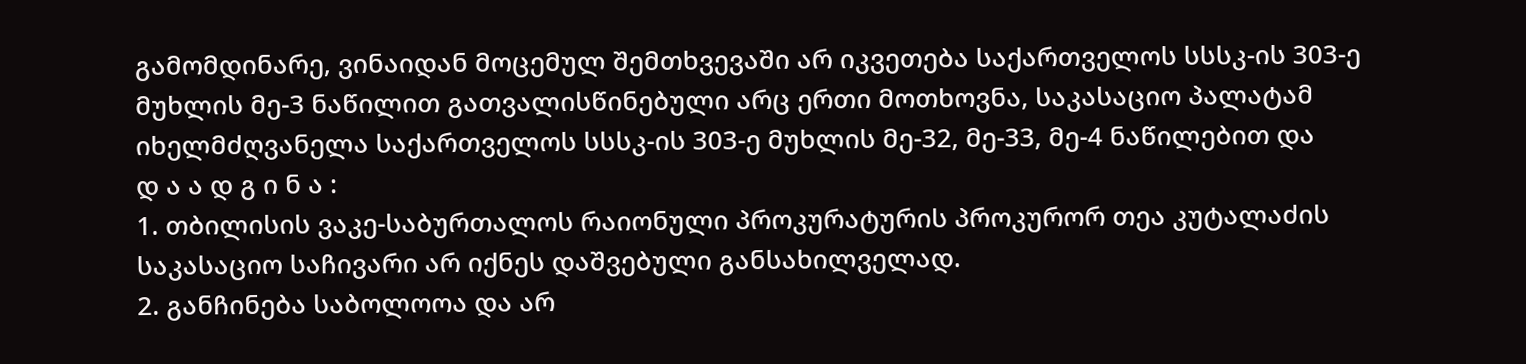გამომდინარე, ვინაიდან მოცემულ შემთხვევაში არ იკვეთება საქართველოს სსსკ-ის 303-ე მუხლის მე-3 ნაწილით გათვალისწინებული არც ერთი მოთხოვნა, საკასაციო პალატამ იხელმძღვანელა საქართველოს სსსკ-ის 303-ე მუხლის მე-32, მე-33, მე-4 ნაწილებით და
დ ა ა დ გ ი ნ ა :
1. თბილისის ვაკე-საბურთალოს რაიონული პროკურატურის პროკურორ თეა კუტალაძის საკასაციო საჩივარი არ იქნეს დაშვებული განსახილველად.
2. განჩინება საბოლოოა და არ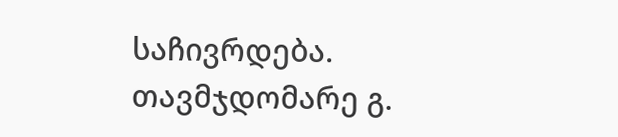საჩივრდება.
თავმჯდომარე გ.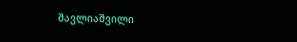შავლიაშვილი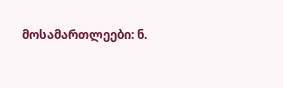მოსამართლეები: ნ.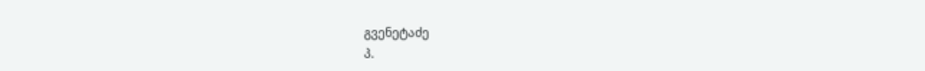გვენეტაძე
პ.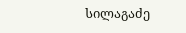სილაგაძე